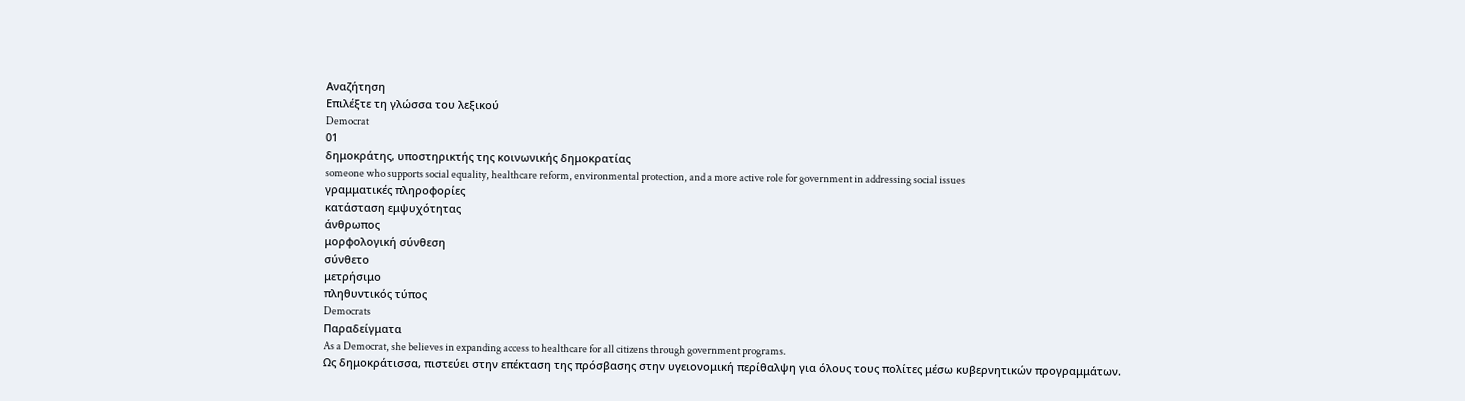Αναζήτηση
Επιλέξτε τη γλώσσα του λεξικού
Democrat
01
δημοκράτης, υποστηρικτής της κοινωνικής δημοκρατίας
someone who supports social equality, healthcare reform, environmental protection, and a more active role for government in addressing social issues
γραμματικές πληροφορίες
κατάσταση εμψυχότητας
άνθρωπος
μορφολογική σύνθεση
σύνθετο
μετρήσιμο
πληθυντικός τύπος
Democrats
Παραδείγματα
As a Democrat, she believes in expanding access to healthcare for all citizens through government programs.
Ως δημοκράτισσα, πιστεύει στην επέκταση της πρόσβασης στην υγειονομική περίθαλψη για όλους τους πολίτες μέσω κυβερνητικών προγραμμάτων.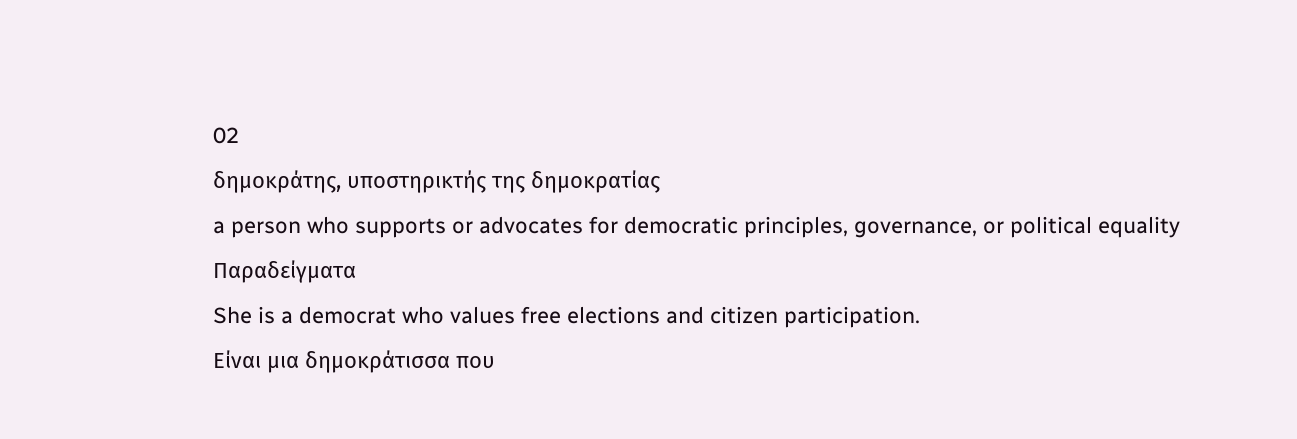02
δημοκράτης, υποστηρικτής της δημοκρατίας
a person who supports or advocates for democratic principles, governance, or political equality
Παραδείγματα
She is a democrat who values free elections and citizen participation.
Είναι μια δημοκράτισσα που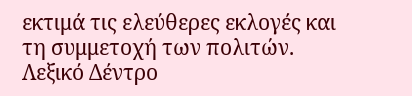εκτιμά τις ελεύθερες εκλογές και τη συμμετοχή των πολιτών.
Λεξικό Δέντρο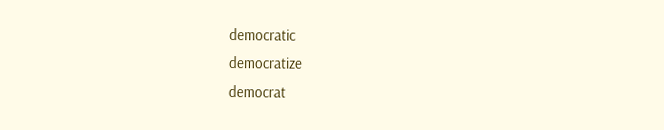democratic
democratize
democrat